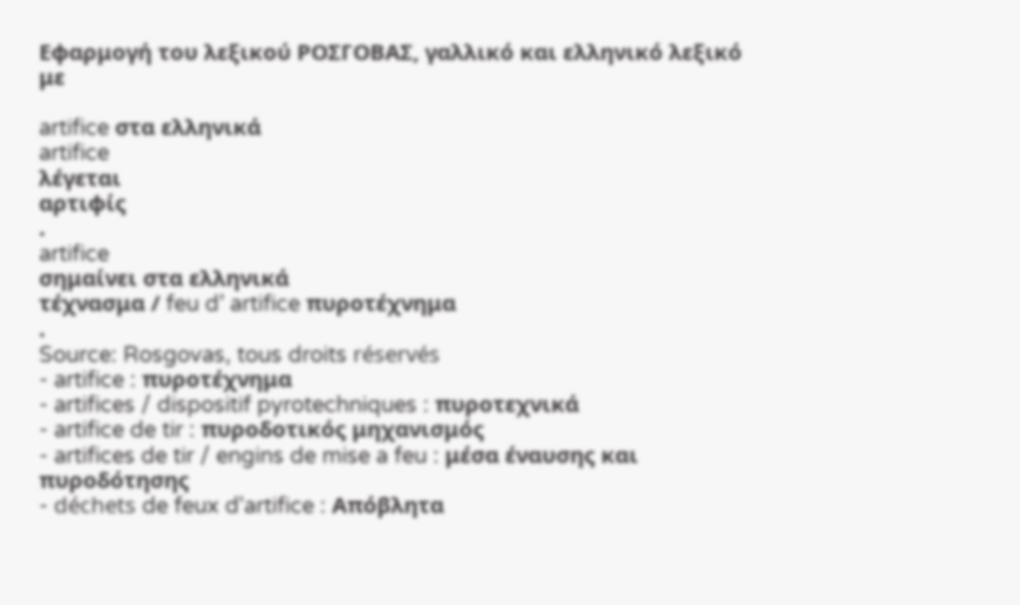Εφαρμογή του λεξικού ΡΟΣΓΟΒΑΣ, γαλλικό και ελληνικό λεξικό με

artifice στα ελληνικά
artifice
λέγεται
αρτιφίς
.
artifice
σημαίνει στα ελληνικά
τέχνασμα / feu d’ artifice πυροτέχνημα
.
Source: Rosgovas, tous droits réservés
- artifice : πυροτέχνημα
- artifices / dispositif pyrotechniques : πυροτεχνικά
- artifice de tir : πυροδοτικός μηχανισμός
- artifices de tir / engins de mise a feu : μέσα έναυσης και πυροδότησης
- déchets de feux d'artifice : Απόβλητα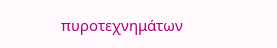πυροτεχνημάτων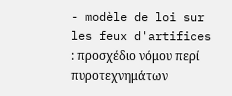- modèle de loi sur les feux d'artifices : προσχέδιο νόμου περί πυροτεχνημάτων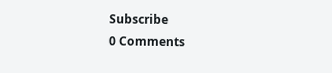Subscribe
0 Comments